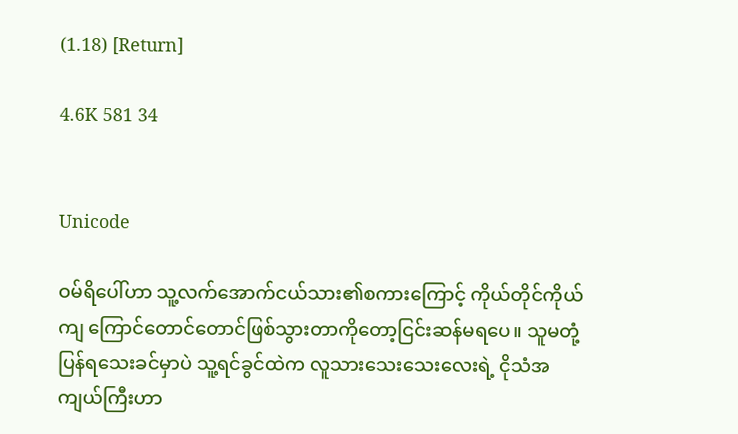(1.18) [Return]

4.6K 581 34


Unicode

ဝမ်ရိပေါ်ဟာ သူ့လက်အောက်ငယ်သား၏စကားကြောင့် ကိုယ်တိုင်ကိုယ်ကျ ကြောင်တောင်တောင်ဖြစ်သွားတာကိုတော့ငြင်းဆန်မရပေ။ သူမတုံ့ပြန်ရသေးခင်မှာပဲ သူ့ရင်ခွင်ထဲက လူသားသေးသေးလေးရဲ့ ငိုသံအကျယ်ကြီးဟာ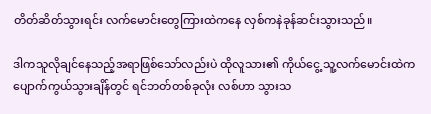တိတ်ဆိတ်သွားရင်း လက်မောင်းတွေကြားထဲကနေ လှစ်ကနဲခုန်ဆင်းသွားသည်။

ဒါကသူလိုချင်နေသည့်အရာဖြစ်သော်လည်းပဲ ထိုလူသား၏ ကိုယ်ငွေ့ သူ့လက်မောင်းထဲက ပျောက်ကွယ်သွားချိန်တွင် ရင်ဘတ်တစ်ခုလုံး လစ်ဟာ သွားသ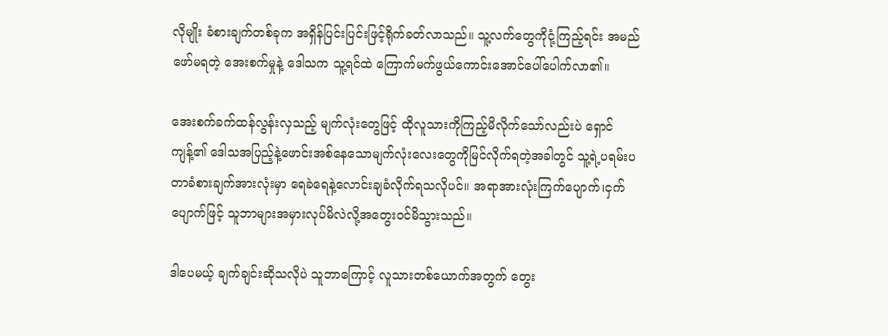လိုမျိုး ခံစားချက်တစ်ခုက အရှိန်ပြင်းပြင်းဖြင့်ရိုက်ခတ်လာသည်။ သူ့လက်တွေကိုငုံ့ကြည့်ရင်း အမည်ဖော်မရတဲ့ အေးစက်မှုနဲ့ ဒေါသက သူ့ရင်ထဲ ကြောက်မက်ဖွယ်ကောင်းအောင်ပေါ်ပေါက်လာ၏။

အေးစက်ခက်ထန်လွန်းလှသည့် မျက်လုံးတွေဖြင့် ထိုလူသားကိုကြည့်မိလိုက်သော်လည်းပဲ ရှောင်ကျန့်၏ ဒေါသအပြည့်နဲ့ဖောင်းအစ်နေသောမျက်လုံးလေးတွေကိုမြင်လိုက်ရတဲ့အခါတွင် သူ့ရဲ့ပရမ်းပတာခံစားချက်အားလုံးမှာ ရေခဲရေနဲ့လောင်းချခံလိုက်ရသလိုပင်။ အရာအားလုံးကြက်ပျောက်၊ငှက်ပျောက်ဖြင့် သူဘာများအမှားလုပ်မိလဲလို့အတွေးဝင်မိသွားသည်။

ဒါပေမယ့် ချက်ချင်းဆိုသလိုပဲ သူဘာကြောင့် လူသားတစ်ယောက်အတွက် တွေး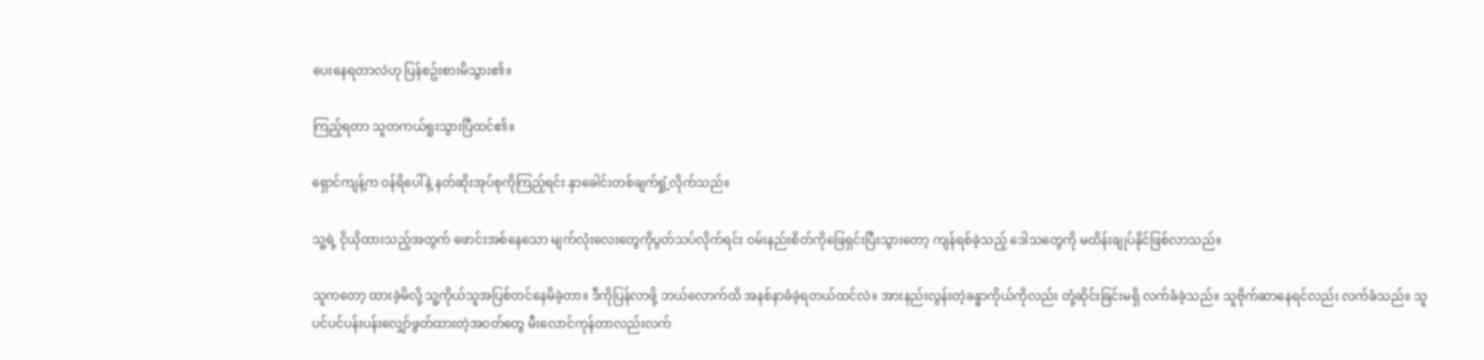ပေးနေရတာလဲဟု ပြန်စဥ်းစားမိသွား၏။

ကြည့်ရတာ သူတကယ်ရူးသွားပြီထင်၏။

ရှောင်ကျန့်က ဝန်ရိပေါ်နဲ့ နတ်ဆိုးအုပ်စုကိုကြည့်ရင်း နှာခေါင်းတစ်ချက်ရှုံ့လိုက်သည်။

သူ့ရဲ့ ငိုယိုထားသည့်အတွက် ဖောင်းအစ်နေသော မျက်လုံးလေးတွေကိုပွတ်သပ်လိုက်ရင်း ဝမ်းနည်းစိတ်ကိုဖြေရှင်းပြီးသွားတော့ ကျန်ရစ်ခဲ့သည့် ဒေါသတွေကို မထိန်းချုပ်နိုင်ဖြစ်လာသည်။

သူကတော့ ထားခဲ့မိလို့ သူ့ကိုယ်သူအပြစ်တင်နေမိခဲ့တာ။ ဒီကိုပြန်လာဖို့ ဘယ်လောက်ထိ အနစ်နာခံခဲ့ရတယ်ထင်လဲ။ အားနည်းလွန်းတဲ့ခန္ဓာကိုယ်ကိုလည်း တုံ့ဆိုင်းခြင်းမရှိ လက်ခံခဲ့သည်။ သူဗိုက်ဆာနေရင်လည်း လက်ခံသည်။ သူ ပင်ပင်ပန်းပန်းလျှော်ဖွတ်ထားတဲ့အဝတ်တွေ မီးလောင်ကုန်တာလည်းလက်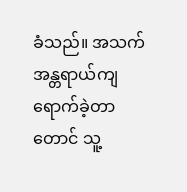ခံသည်။ အသက်အန္တရာယ်ကျရောက်ခဲ့တာတောင် သူ့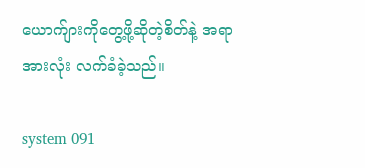ယောက်ျားကိုတွေ့ဖို့ဆိုတဲ့စိတ်နဲ့ အရာအားလုံး လက်ခံခဲ့သည်။

system 091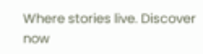Where stories live. Discover now